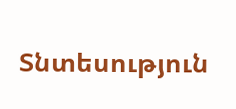Տնտեսություն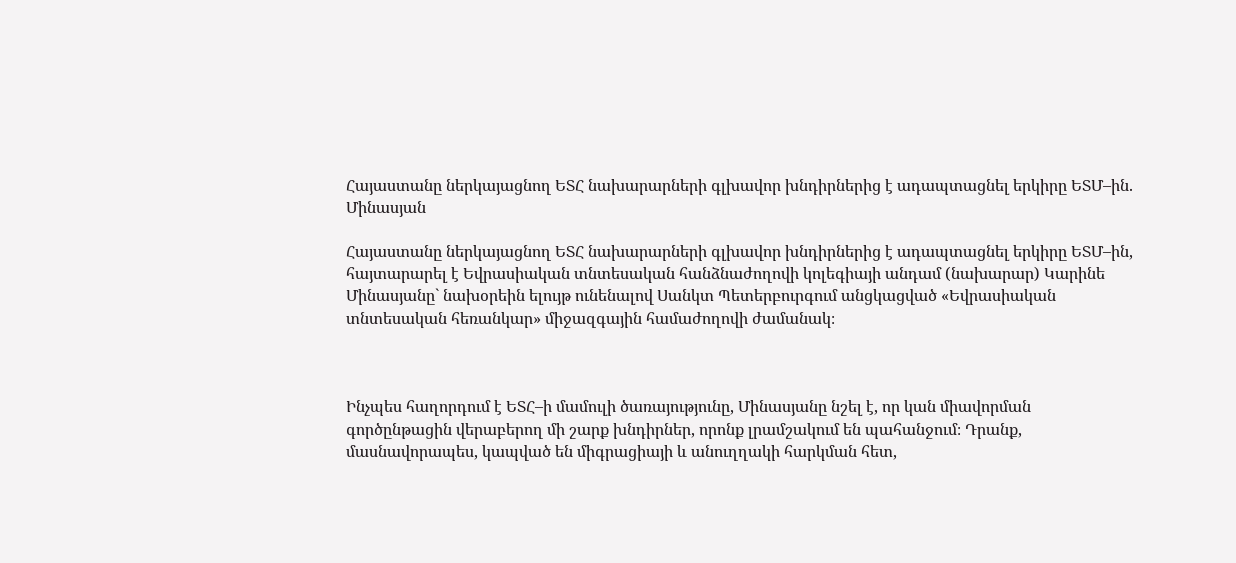Հայաստանը ներկայացնող ԵՏՀ նախարարների գլխավոր խնդիրներից է ադապտացնել երկիրը ԵՏՄ–ին. Մինասյան

Հայաստանը ներկայացնող ԵՏՀ նախարարների գլխավոր խնդիրներից է ադապտացնել երկիրը ԵՏՄ–ին, հայտարարել է Եվրասիական տնտեսական հանձնաժողովի կոլեգիայի անդամ (նախարար) Կարինե Մինասյանը` նախօրեին ելույթ ունենալով Սանկտ Պետերբուրգում անցկացված «Եվրասիական տնտեսական հեռանկար» միջազգային համաժողովի ժամանակ։



Ինչպես հաղորդում է ԵՏՀ–ի մամուլի ծառայությունը, Մինասյանը նշել է, որ կան միավորման գործընթացին վերաբերող մի շարք խնդիրներ, որոնք լրամշակում են պահանջում։ Դրանք, մասնավորապես, կապված են միգրացիայի և անուղղակի հարկման հետ,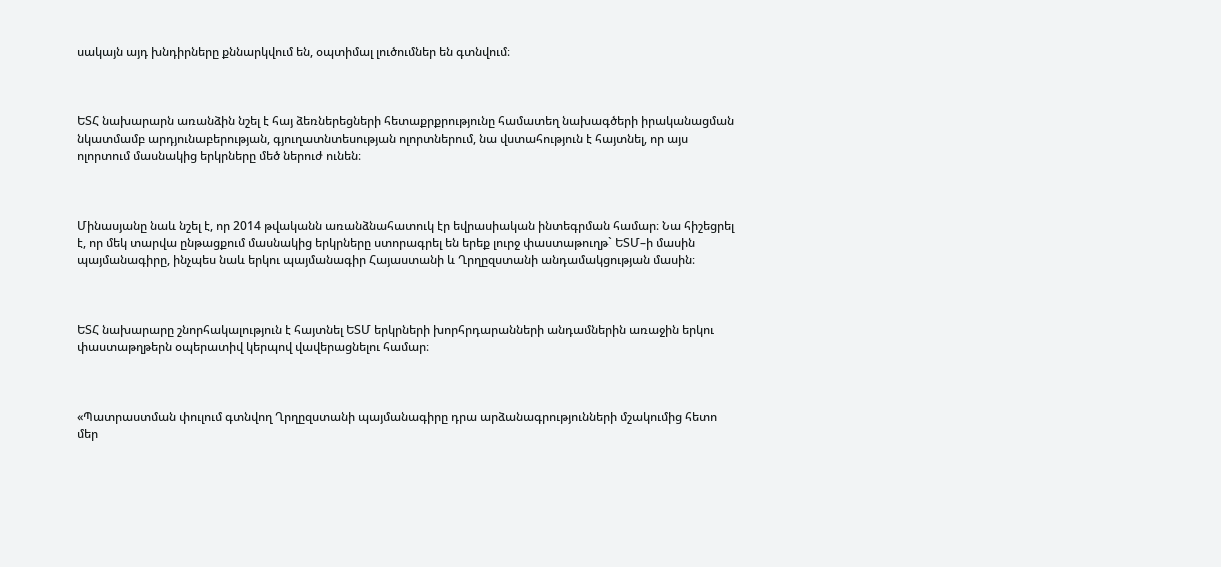սակայն այդ խնդիրները քննարկվում են, օպտիմալ լուծումներ են գտնվում։



ԵՏՀ նախարարն առանձին նշել է հայ ձեռներեցների հետաքրքրությունը համատեղ նախագծերի իրականացման նկատմամբ արդյունաբերության, գյուղատնտեսության ոլորտներում, նա վստահություն է հայտնել, որ այս ոլորտում մասնակից երկրները մեծ ներուժ ունեն։



Մինասյանը նաև նշել է, որ 2014 թվականն առանձնահատուկ էր եվրասիական ինտեգրման համար։ Նա հիշեցրել է, որ մեկ տարվա ընթացքում մասնակից երկրները ստորագրել են երեք լուրջ փաստաթուղթ` ԵՏՄ–ի մասին պայմանագիրը, ինչպես նաև երկու պայմանագիր Հայաստանի և Ղրղըզստանի անդամակցության մասին։



ԵՏՀ նախարարը շնորհակալություն է հայտնել ԵՏՄ երկրների խորհրդարանների անդամներին առաջին երկու փաստաթղթերն օպերատիվ կերպով վավերացնելու համար։



«Պատրաստման փուլում գտնվող Ղրղըզստանի պայմանագիրը դրա արձանագրությունների մշակումից հետո մեր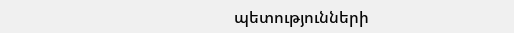պետությունների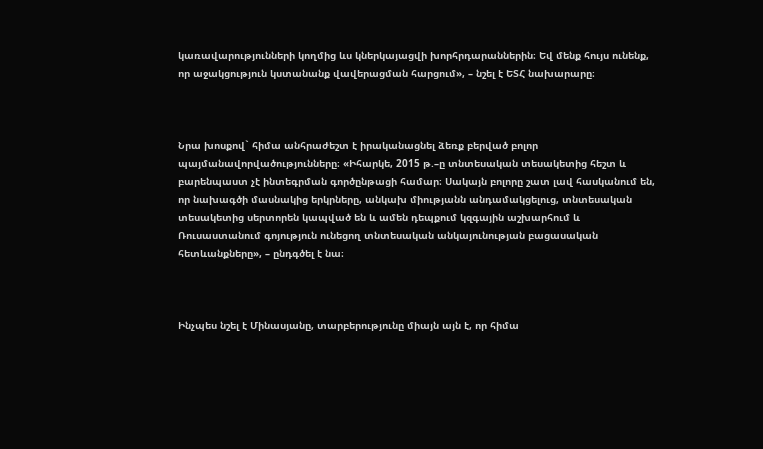կառավարությունների կողմից ևս կներկայացվի խորհրդարաններին։ Եվ մենք հույս ունենք, որ աջակցություն կստանանք վավերացման հարցում», – նշել է ԵՏՀ նախարարը։



Նրա խոսքով` հիմա անհրաժեշտ է իրականացնել ձեռք բերված բոլոր պայմանավորվածությունները։ «Իհարկե, 2015 թ.–ը տնտեսական տեսակետից հեշտ և բարենպաստ չէ ինտեգրման գործընթացի համար։ Սակայն բոլորը շատ լավ հասկանում են, որ նախագծի մասնակից երկրները, անկախ միությանն անդամակցելուց, տնտեսական տեսակետից սերտորեն կապված են և ամեն դեպքում կզգային աշխարհում և Ռուսաստանում գոյություն ունեցող տնտեսական անկայունության բացասական հետևանքները», – ընդգծել է նա։



Ինչպես նշել է Մինասյանը, տարբերությունը միայն այն է, որ հիմա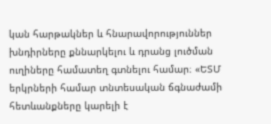կան հարթակներ և հնարավորություններ խնդիրները քննարկելու և դրանց լուծման ուղիները համատեղ գտնելու համար։ «ԵՏՄ երկրների համար տնտեսական ճգնաժամի հետևանքները կարելի է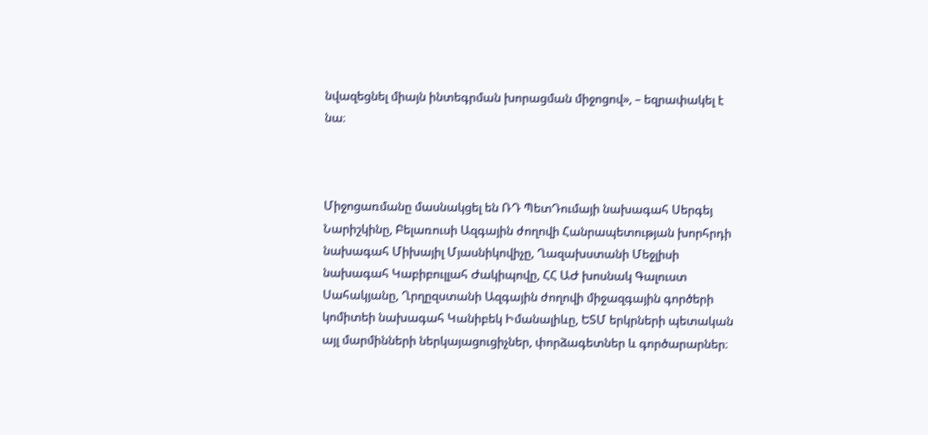նվազեցնել միայն ինտեգրման խորացման միջոցով», – եզրափակել է նա։



Միջոցառմանը մասնակցել են ՌԴ ՊետԴումայի նախագահ Սերգեյ Նարիշկինը, Բելառուսի Ազգային ժողովի Հանրապետության խորհրդի նախագահ Միխայիլ Մյասնիկովիչը, Ղազախստանի Մեջլիսի նախագահ Կաբիբուլլահ Ժակիպովը, ՀՀ ԱԺ խոսնակ Գալուստ Սահակյանը, Ղրղըզստանի Ազգային ժողովի միջազգային գործերի կոմիտեի նախագահ Կանիբեկ Իմանալիևը, ԵՏՄ երկրների պետական այլ մարմինների ներկայացուցիչներ, փորձագետներ և գործարարներ։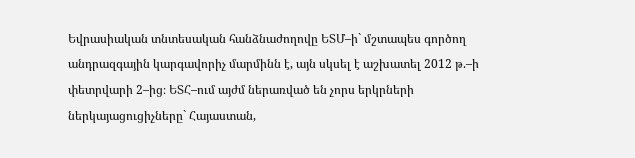Եվրասիական տնտեսական հանձնաժողովը ԵՏՄ–ի` մշտապես գործող անդրազգային կարգավորիչ մարմինն է, այն սկսել է աշխատել 2012 թ.–ի փետրվարի 2–ից։ ԵՏՀ–ում այժմ ներառված են չորս երկրների ներկայացուցիչները` Հայաստան,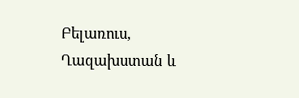Բելառուս, Ղազախստան և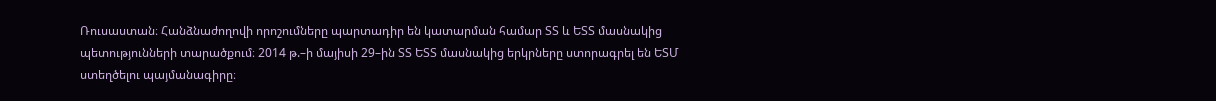Ռուսաստան։ Հանձնաժողովի որոշումները պարտադիր են կատարման համար ՏՏ և ԵՏՏ մասնակից պետությունների տարածքում։ 2014 թ.–ի մայիսի 29–ին ՏՏ ԵՏՏ մասնակից երկրները ստորագրել են ԵՏՄ ստեղծելու պայմանագիրը։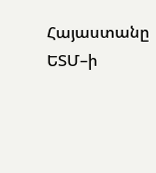Հայաստանը ԵՏՄ–ի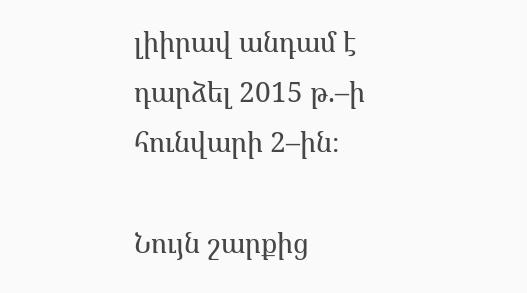լիիրավ անդամ է դարձել 2015 թ.–ի հունվարի 2–ին։

Նույն շարքից